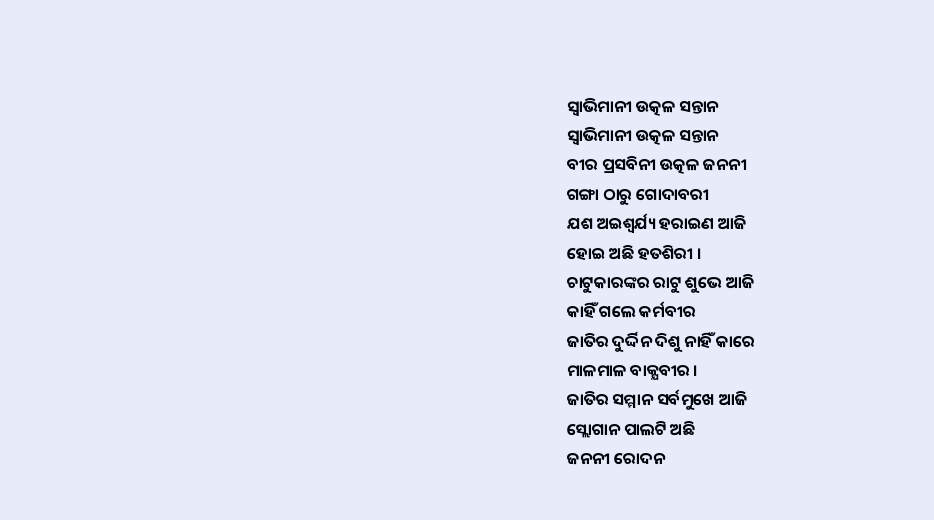ସ୍ଵାଭିମାନୀ ଉତ୍କଳ ସନ୍ତାନ
ସ୍ଵାଭିମାନୀ ଉତ୍କଳ ସନ୍ତାନ
ବୀର ପ୍ରସବିନୀ ଉତ୍କଳ ଜନନୀ
ଗଙ୍ଗା ଠାରୁ ଗୋଦାବରୀ
ଯଶ ଅଇଶ୍ଵର୍ଯ୍ୟ ହରାଇଣ ଆଜି
ହୋଇ ଅଛି ହତଶିରୀ ।
ଚାଟୁକାରଙ୍କର ରାଟୁ ଶୁଭେ ଆଜି
କାହିଁ ଗଲେ କର୍ମବୀର
ଜାତିର ଦୁର୍ଦ୍ଦିନ ଦିଶୁ ନାହିଁ କାରେ
ମାଳମାଳ ବାକ୍ଯବୀର ।
ଜାତିର ସମ୍ମାନ ସର୍ବମୁଖେ ଆଜି
ସ୍ଲୋଗାନ ପାଲଟି ଅଛି
ଜନନୀ ରୋଦନ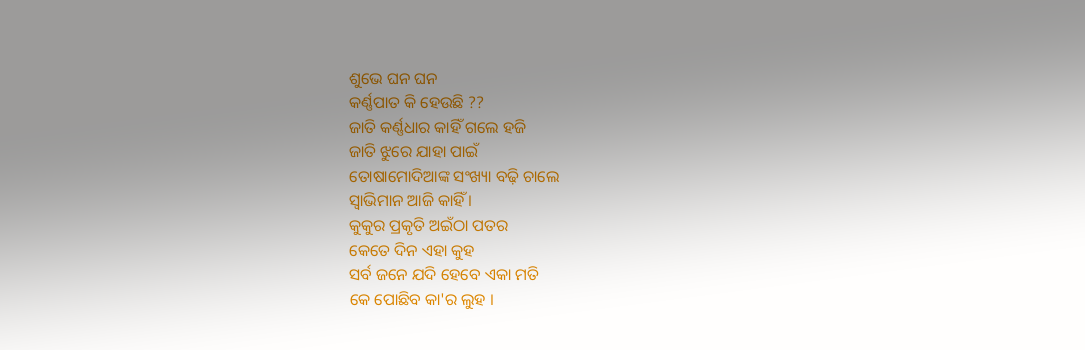ଶୁଭେ ଘନ ଘନ
କର୍ଣ୍ଣପାତ କି ହେଉଛି ??
ଜାତି କର୍ଣ୍ଣଧାର କାହିଁ ଗଲେ ହଜି
ଜାତି ଝୁରେ ଯାହା ପାଇଁ
ତୋଷାମୋଦିଆଙ୍କ ସଂଖ୍ୟା ବଢ଼ି ଚାଲେ
ସ୍ଵାଭିମାନ ଆଜି କାହିଁ ।
କୁକୁର ପ୍ରକୃତି ଅଇଁଠା ପତର
କେତେ ଦିନ ଏହା କୁହ
ସର୍ବ ଜନେ ଯଦି ହେବେ ଏକା ମତି
କେ ପୋଛିବ କା'ର ଲୁହ ।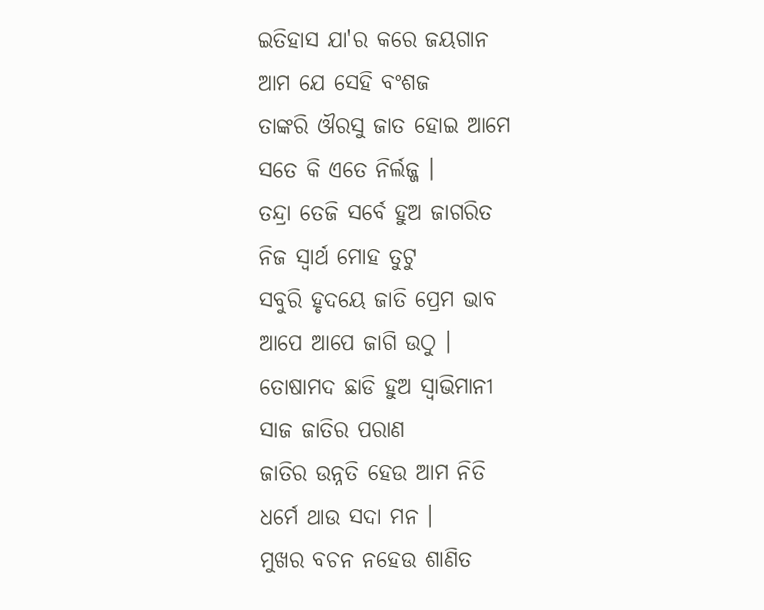ଇତିହାସ ଯା'ର କରେ ଜୟଗାନ
ଆମ ଯେ ସେହି ବଂଶଜ
ତାଙ୍କରି ଔରସୁ ଜାତ ହୋଇ ଆମେ
ସତେ କି ଏତେ ନିର୍ଲଜ୍ଜ ।
ତନ୍ଦ୍ରା ତେଜି ସର୍ବେ ହୁଅ ଜାଗରିତ
ନିଜ ସ୍ଵାର୍ଥ ମୋହ ତୁଟୁ
ସବୁରି ହୃଦୟେ ଜାତି ପ୍ରେମ ଭାବ
ଆପେ ଆପେ ଜାଗି ଉଠୁ ।
ତୋଷାମଦ ଛାଡି ହୁଅ ସ୍ଵାଭିମାନୀ
ସାଜ ଜାତିର ପରାଣ
ଜାତିର ଉନ୍ନତି ହେଉ ଆମ ନିତି
ଧର୍ମେ ଥାଉ ସଦା ମନ ।
ମୁଖର ବଚନ ନହେଉ ଶାଣିତ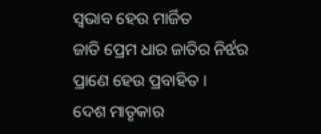ସ୍ଵଭାବ ହେଉ ମାର୍ଜିତ
ଜାତି ପ୍ରେମ ଧାର ଜାତିର ନିର୍ଝର
ପ୍ରାଣେ ହେଉ ପ୍ରବାହିତ ।
ଦେଶ ମାତୃକାର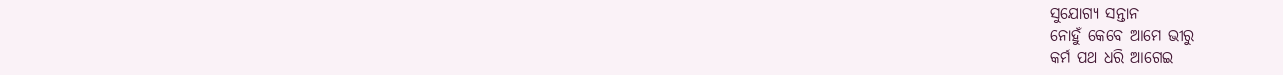ସୁଯୋଗ୍ୟ ସନ୍ତାନ
ନୋହୁଁ କେବେ ଆମେ ଭୀରୁ
କର୍ମ ପଥ ଧରି ଆଗେଇ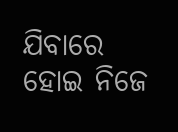ଯିବାରେ
ହୋଇ ନିଜେ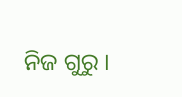ନିଜ ଗୁରୁ ।